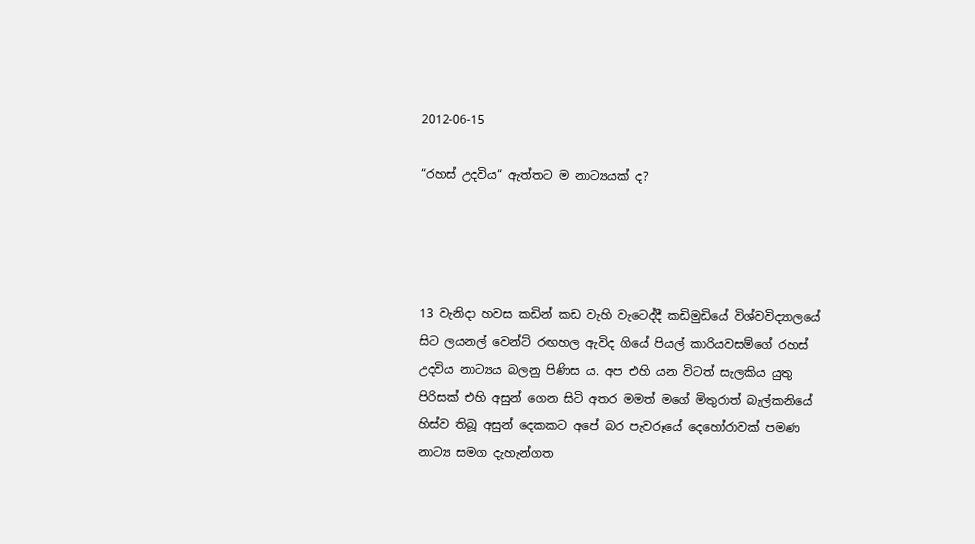2012-06-15

“රහස් උදවිය“ ඇත්තට ම නාට්‍යයක් ද?




13 වැනිදා හවස කඩින් කඩ වැහි වැටෙද්දී කඩිමුඩියේ විශ්වවිද්‍යාලයේ සිට ලයනල් වෙන්ට් රඟහල ඇවිද ගියේ පියල් කාරියවසම්ගේ රහස් උදවිය නාට්‍යය බලනු පිණිස ය. අප එහි යන විටත් සැලකිය යුතු පිරිසක් එහි අසුන් ගෙන සිටි අතර මමත් මගේ මිතුරාත් බැල්කනියේ හිස්ව තිබූ අසුන් දෙකකට අපේ බර පැවරූයේ දෙහෝරාවක් පමණ නාට්‍ය සමග දැහැන්ගත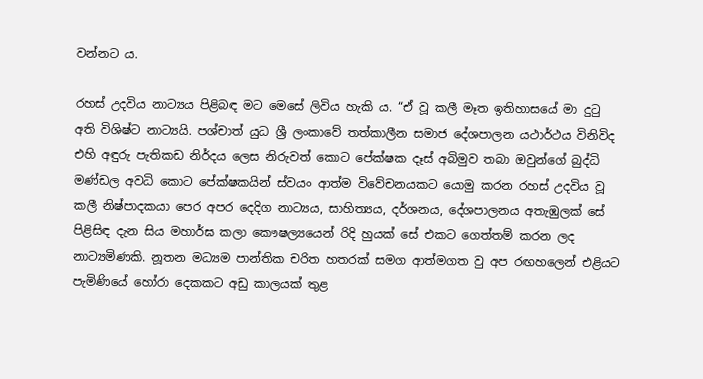වන්නට ය.

රහස් උදවිය නාට්‍යය පිළිබඳ මට මෙසේ ලිවිය හැකි ය. “ඒ වූ කලී මෑත ඉතිහාසයේ මා දුටු අති විශිෂ්ට නාට්‍යයි. පශ්චාත් යුධ ශ්‍රී ලංකාවේ තත්කාලීන සමාජ දේශපාලන යථාර්ථය විනිවිද එහි අඳුරු පැතිකඩ නිර්දය ලෙස නිරුවත් කොට පේක්ෂක දෑස් අබිමුව තබා ඔවුන්ගේ බුද්ධි මණ්ඩල අවධි කොට පේක්ෂකයින් ස්වයං ආත්ම විවේචනයකට යොමු කරන රහස් උදවිය වූ කලී නිෂ්පාදකයා පෙර අපර දෙදිග නාට්‍යය, සාහිත්‍යය, දර්ශනය, දේශපාලනය අතැඹුලක් සේ පිළිසිඳ දැන සිය මහාර්ඝ කලා කෞෂල්‍යයෙන් රිදි හුයක් සේ එකට ගෙත්තම් කරන ලද නාට්‍යමිණකි. නූතන මධ්‍යම පාන්තික චරිත හතරක් සමග ආත්මගත වු අප රඟහලෙන් එළියට පැමිණියේ හෝරා දෙකකට අඩු කාලයක් තුළ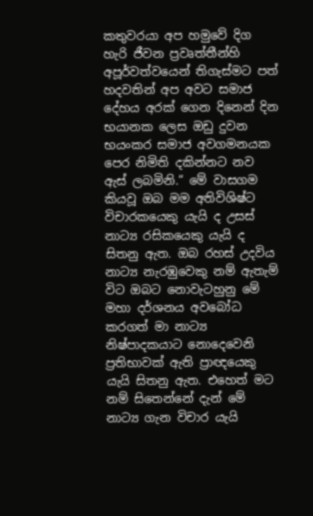කතුවරයා අප හමුවේ දිග හැරි ජීවන ප්‍රවෘත්තීන්හි අපූර්වත්වයෙන් තිගැස්මට පත් හදවතින් අප අවට සමාජ දේහය අරක් ගෙන දිනෙන් දින භයානක ලෙස ඔඩු දුවන භයංකර සමාජ අවගමනයක පෙර නිමිති දකින්නට නව ඇස් ලබමිනි.“ මේ වාසගම කියවූ ඔබ මම අතිවිශිෂ්ට විචාරකයෙකු යැයි ද උසස් නාට්‍ය රසිකයෙකු යැයි ද සිතනු ඇත. ඔබ රහස් උදවිය නාට්‍ය නැරඹුවෙකු නම් ඇතැම් විට ඔබට නොවැටහුනු මේ මහා දර්ශනය අවබෝධ කරගත් මා නාට්‍ය නිෂ්පාදකයාට නොදෙවෙනි ප්‍රතිභාවක් ඇති ප්‍රාඥයෙකු යැයි සිතනු ඇත. එහෙත් මට නම් සිතෙන්නේ දැන් මේ නාට්‍ය ගැන විචාර යැයි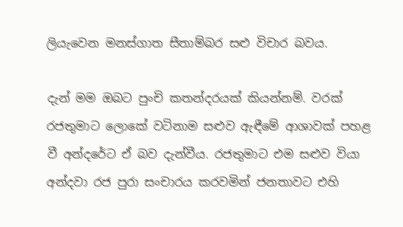ලියැවෙන මනස්ගාත සීතාම්බර සළු විචාර බවය.

දැන් මම ඔබට පුංචි කතන්දරයක් කියන්නම්. වරක් රජතුමාට ලොකේ වටිනාම සළුව ඇඳීමේ ආශාවක් පහළ වී අන්දරේට ඒ බව දැන්වීය. රජතුමාට එම සළුව වියා අන්දවා රජ පුරා සංචාරය කරවමින් ජනතාවට එහි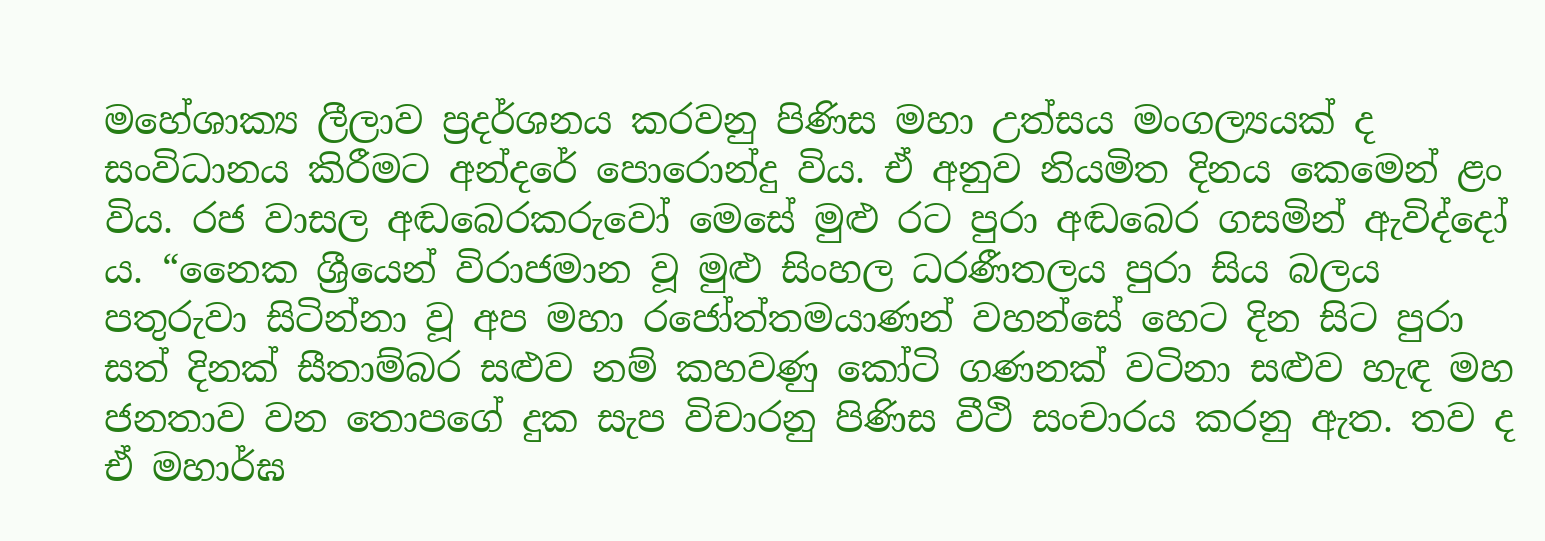මහේශාක්‍ය ලීලාව ප්‍රදර්ශනය කරවනු පිණිස මහා උත්සය මංගල්‍යයක් ද සංවිධානය කිරීමට අන්දරේ පොරොන්දු විය. ඒ අනුව නියමිත දිනය කෙමෙන් ළං විය. රජ වාසල අඬබෙරකරුවෝ මෙසේ මුළු රට පුරා අඬබෙර ගසමින් ඇවිද්දෝ ය. “නෛක ශ්‍රීයෙන් විරාජමාන වූ මුළු සිංහල ධරණීතලය පුරා සිය බලය පතුරුවා සිටින්නා වූ අප මහා රජෝත්තමයාණන් වහන්සේ හෙට දින සිට පුරා සත් දිනක් සීතාම්බර සළුව නම් කහවණු කෝටි ගණනක් වටිනා සළුව හැඳ මහ ජනතාව වන තොපගේ දුක සැප විචාරනු පිණිස වීථි සංචාරය කරනු ඇත. තව ද ඒ මහාර්ඝ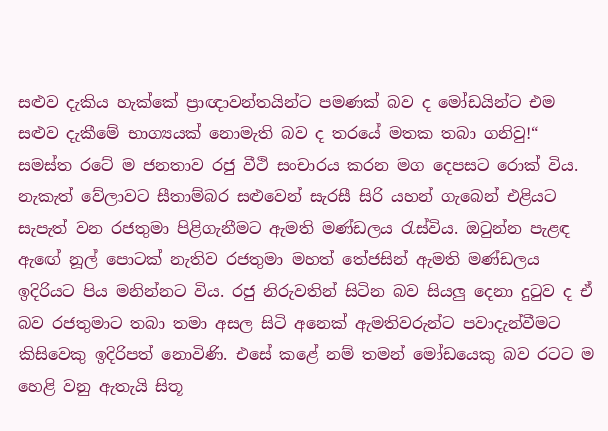සළුව දැකිය හැක්කේ ප්‍රාඥාවන්තයින්ට පමණක් බව ද මෝඩයින්ට එම සළුව දැකීමේ භාග්‍යයක් නොමැති බව ද තරයේ මතක තබා ගනිවු!“ සමස්ත රටේ ම ජනතාව රජු වීථි සංචාරය කරන මග දෙපසට රොක් විය. නැකැත් වේලාවට සීතාම්බර සළුවෙන් සැරසී සිරි යහන් ගැබෙන් එළියට සැපැත් වන රජතුමා පිළිගැනීමට ඇමති මණ්ඩලය රැස්විය. ඔටුන්න පැළඳ ඇඟේ නූල් පොටක් නැතිව රජතුමා මහත් තේජසින් ඇමති මණ්ඩලය ඉදිරියට පිය මනින්නට විය. රජු නිරුවතින් සිටින බව සියලු දෙනා දුටුව ද ඒ බව රජතුමාට තබා තමා අසල සිටි අනෙක් ඇමතිවරුන්ට පවාදැන්වීමට කිසිවෙකු ඉදිරිපත් නොවිණි. එසේ කළේ නම් තමන් මෝඩයෙකු බව රටට ම හෙළි වනු ඇතැයි සිතූ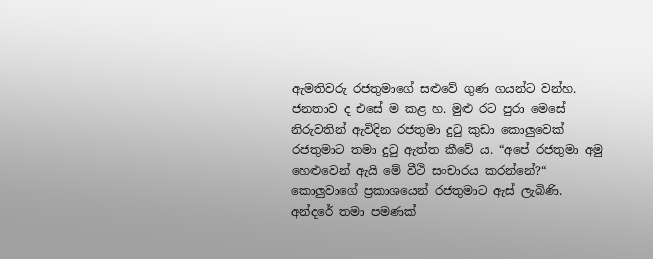ඇමතිවරු රජතුමාගේ සළුවේ ගුණ ගයන්ට වන්හ. ජනතාව ද එසේ ම කළ හ. මුළු රට පුරා මෙසේ නිරුවතින් ඇවිදින රජතුමා දුටු කුඩා කොලුවෙක් රජතුමාට තමා දුටු ඇත්ත කීවේ ය. “අපේ රජතුමා අමු හෙළුවෙන් ඇයි මේ වීථි සංචාරය කරන්නේ?“ කොලුවාගේ ප්‍රකාශයෙන් රජතුමාට ඇස් ලැබිණි. අන්දරේ තමා පමණක්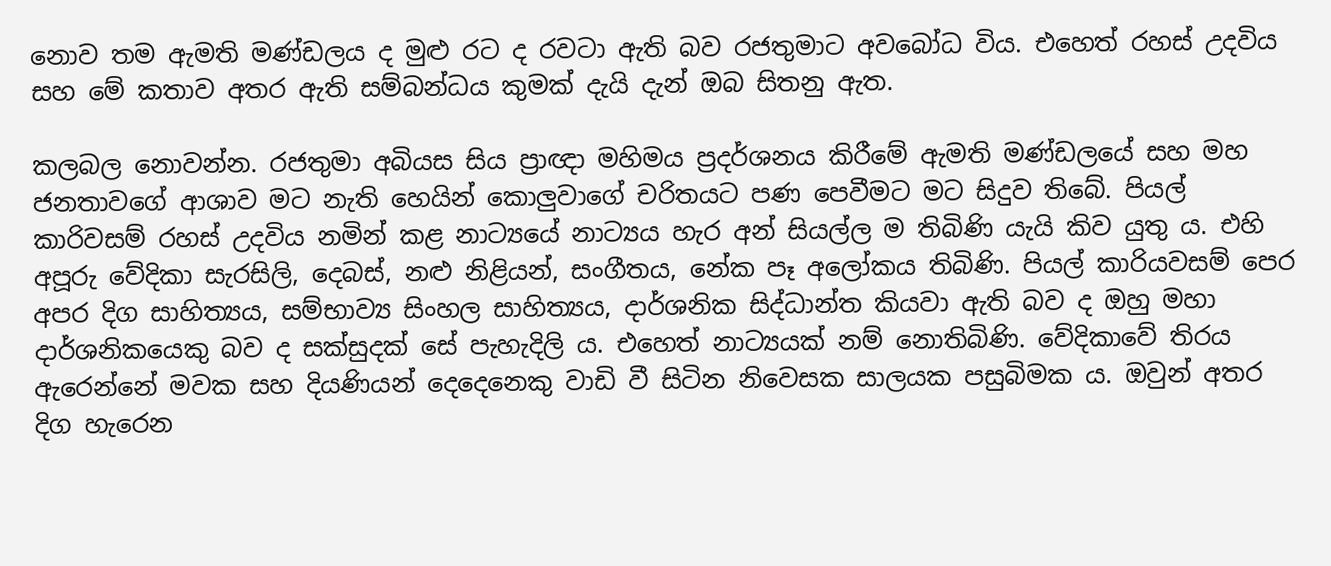නොව තම ඇමති මණ්ඩලය ද මුළු රට ද රවටා ඇති බව රජතුමාට අවබෝධ විය. එහෙත් රහස් උදවිය සහ මේ කතාව අතර ඇති සම්බන්ධය කුමක් දැයි දැන් ඔබ සිතනු ඇත.

කලබල නොවන්න. රජතුමා අබියස සිය ප්‍රාඥා මහිමය ප්‍රදර්ශනය කිරීමේ ඇමති මණ්ඩලයේ සහ මහ ජනතාවගේ ආශාව මට නැති හෙයින් කොලුවාගේ චරිතයට පණ පෙවීමට මට සිදුව තිබේ. පියල් කාරිවසම් රහස් උදවිය නමින් කළ නාට්‍යයේ නාට්‍යය හැර අන් සියල්ල ම තිබිණි යැයි කිව යුතු ය. එහි අපූරු වේදිකා සැරසිලි, දෙබස්, නළු නිළියන්, සංගීතය, නේක පෑ අලෝකය තිබිණි. පියල් කාරියවසම් පෙර අපර දිග සාහිත්‍යය, සම්භාව්‍ය සිංහල සාහිත්‍යය, දාර්ශනික සිද්ධාන්ත කියවා ඇති බව ද ඔහු මහා දාර්ශනිකයෙකු බව ද සක්සුදක් සේ පැහැදිලි ය. එහෙත් නාට්‍යයක් නම් නොතිබිණි. වේදිකාවේ තිරය ඇරෙන්නේ මවක සහ දියණියන් දෙදෙනෙකු වාඩි වී සිටින නිවෙසක සාලයක පසුබිමක ය. ඔවුන් අතර දිග හැරෙන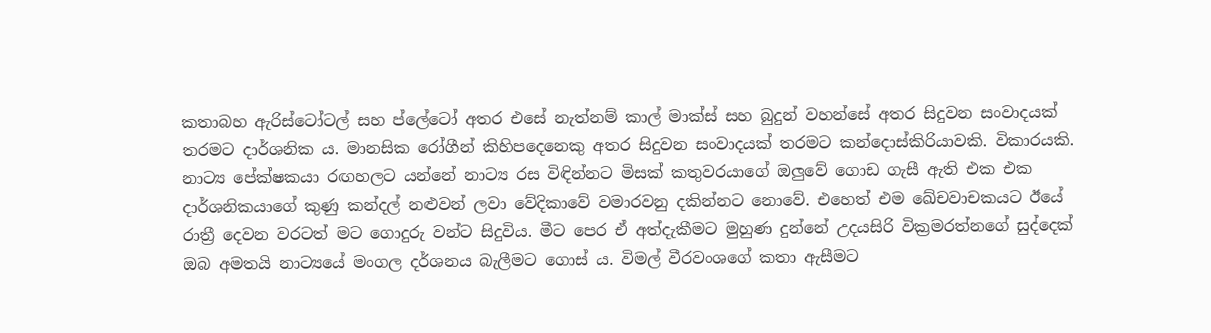කතාබහ ඇරිස්ටෝටල් සහ ප්ලේටෝ අතර එසේ නැත්නම් කාල් මාක්ස් සහ බුදුන් වහන්සේ අතර සිදුවන සංවාදයක් තරමට දාර්ශනික ය. මානසික රෝගීන් කිහිපදෙනෙකු අතර සිදුවන සංවාදයක් තරමට කන්දොස්කිරියාවකි. විකාරයකි. නාට්‍ය පේක්ෂකයා රඟහලට යන්නේ නාට්‍ය රස විඳින්නට මිසක් කතුවරයාගේ ඔලුවේ ගොඩ ගැසී ඇති එක එක දාර්ශනිකයාගේ කුණු කන්දල් නළුවන් ලවා වේදිකාවේ වමාරවනු දකින්නට නොවේ. එහෙත් එම ඛේචවාචකයට ඊයේ රාත්‍රී දෙවන වරටත් මට ගොදුරු වන්ට සිදුවිය. මීට පෙර ඒ අත්දැකීමට මුහුණ දුන්නේ උදයසිරි වික්‍රමරත්නගේ සුද්දෙක් ඔබ අමතයි නාට්‍යයේ මංගල දර්ශනය බැලීමට ගොස් ය. විමල් වීරවංශගේ කතා ඇසීමට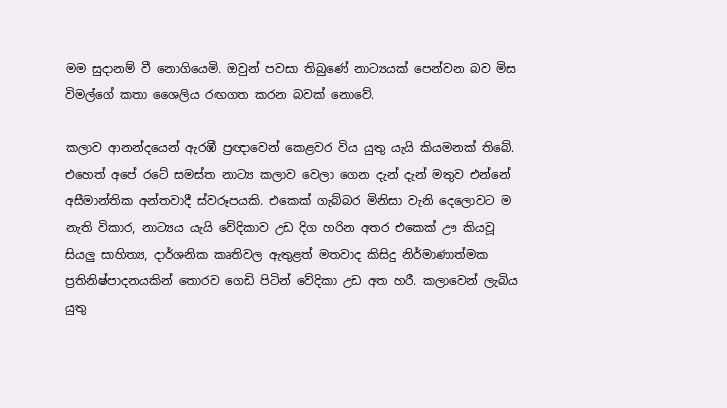මම සුදානම් වී නොගියෙමි. ඔවුන් පවසා තිබුණේ නාට්‍යයක් පෙන්වන බව මිස විමල්ගේ කතා ශෛලිය රඟගත කරන බවක් නොවේ.

කලාව ආනන්දයෙන් ඇරඹී ප්‍රඥාවෙන් කෙළවර විය යුතු යැයි කියමනක් තිබේ. එහෙත් අපේ රටේ සමස්ත නාට්‍ය කලාව වෙලා ගෙන දැන් දැන් මතුව එන්නේ අසීමාන්තික අන්තවාදී ස්වරූපයකි. එකෙක් ගැබ්බර මිනිසා වැනි දෙලොවට ම නැති විකාර, නාට්‍යය යැයි වේදිකාව උඩ දිග හරින අතර එකෙක් ඌ කියවූ සියලු සාහිත්‍ය, දාර්ශනික කෘතිවල ඇතුළත් මතවාද කිසිදු නිර්මාණාත්මක ප්‍රතිනිෂ්පාදනයකින් තොරව ගෙඩි පිටින් වේදිකා උඩ අත හරී. කලාවෙන් ලැබිය යුතු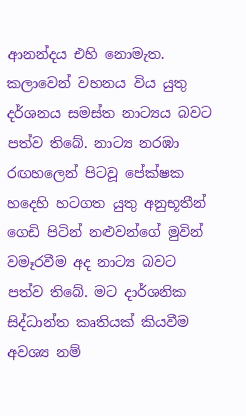ආනන්දය එහි නොමැත. කලාවෙන් වහනය විය යුතු දර්ශනය සමස්ත නාට්‍යය බවට පත්ව තිබේ. නාට්‍ය නරඹා රඟහලෙන් පිටවූ පේක්ෂක හදෙහි හටගත යුතු අනුභූතීන් ගෙඩි පිටින් නළුවන්ගේ මුවින් වමෑරවීම අද නාට්‍ය බවට පත්ව තිබේ. මට දාර්ශනික සිද්ධාන්ත කෘතියක් කියවීම අවශ්‍ය නම්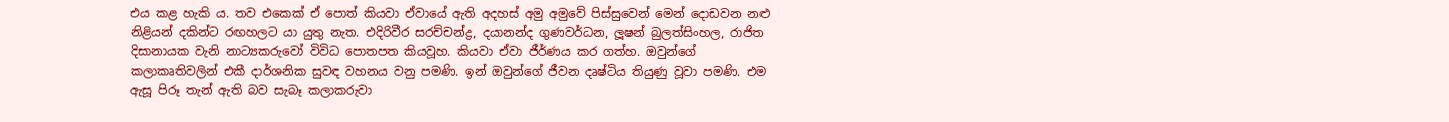එය කළ හැකි ය. තව එකෙක් ඒ පොත් කියවා ඒවායේ ඇති අදහස් අමු අමුවේ පිස්සුවෙන් මෙන් දොඩවන නළු නිළියන් දකින්ට රඟහලට යා යුතු නැත. එදිරිවීර සරච්චන්ද්‍ර, දයානන්ද ගුණවර්ධන, ලූෂන් බුලත්සිංහල, රාජිත දිසානායක වැනි නාට්‍යකරුවෝ විවිධ පොතපත කියවූහ. කියවා ඒවා ජීර්ණය කර ගත්හ. ඔවුන්ගේ කලාකෘතිවලින් එකී දාර්ශනික සුවඳ වහනය වනු පමණි. ඉන් ඔවුන්ගේ ජීවන දෘෂ්ටිය තියුණු වූවා පමණි. එම ඇසූ පිරූ තැන් ඇති බව සැබෑ කලාකරුවා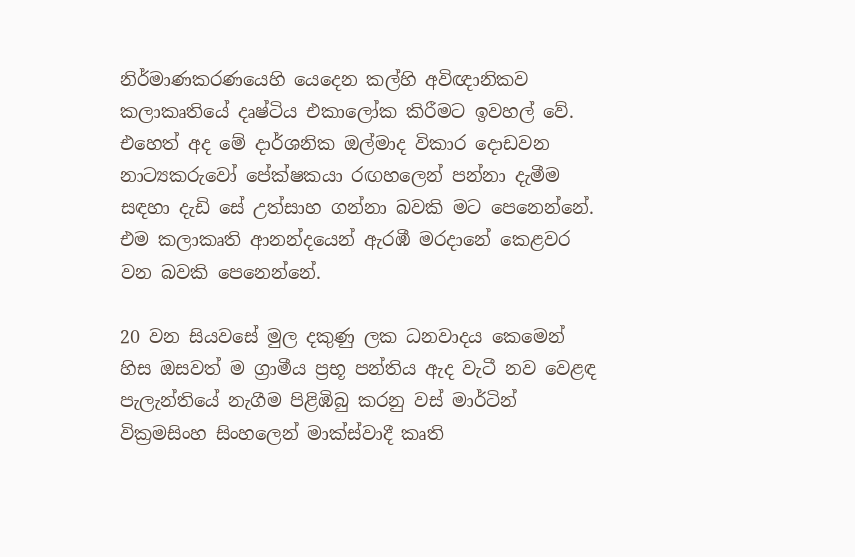නිර්මාණකරණයෙහි යෙදෙන කල්හි අවිඥානිකව කලාකෘතියේ දෘෂ්ටිය එකාලෝක කිරීමට ඉවහල් වේ. එහෙත් අද මේ දාර්ශනික ඔල්මාද විකාර දොඩවන නාට්‍යකරුවෝ පේක්ෂකයා රඟහලෙන් පන්නා දැමීම සඳහා දැඩි සේ උත්සාහ ගන්නා බවකි මට පෙනෙන්නේ. එම කලාකෘති ආනන්දයෙන් ඇරඹී මරදානේ කෙළවර වන බවකි පෙනෙන්නේ.

20 වන සියවසේ මුල දකුණු ලක ධනවාදය කෙමෙන් හිස ඔසවත් ම ග්‍රාමීය ප්‍රභූ පන්තිය ඇද වැටී නව වෙළඳ පැලැන්තියේ නැගීම පිළිඹිබු කරනු වස් මාර්ටින් වික්‍රමසිංහ සිංහලෙන් මාක්ස්වාදී කෘති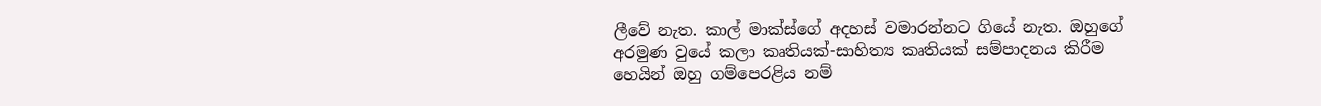ලීවේ නැත. කාල් මාක්ස්ගේ අදහස් වමාරන්නට ගියේ නැත. ඔහුගේ අරමුණ වුයේ කලා කෘතියක්-සාහිත්‍ය කෘතියක් සම්පාදනය කිරීම හෙයින් ඔහු ගම්පෙරළිය නම්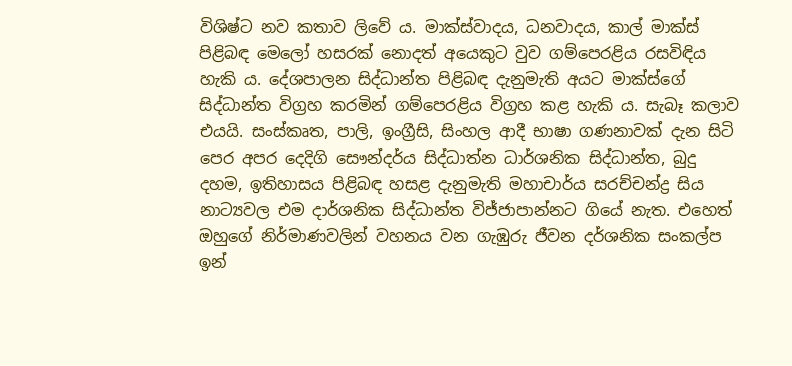විශිෂ්ට නව කතාව ලිවේ ය. මාක්ස්වාදය, ධනවාදය, කාල් මාක්ස් පිළිබඳ මෙලෝ හසරක් නොදත් අයෙකුට වුව ගම්පෙරළිය රසවිඳිය හැකි ය. දේශපාලන සිද්ධාන්ත පිළිබඳ දැනුමැති අයට මාක්ස්ගේ සිද්ධාන්ත විග්‍රහ කරමින් ගම්පෙරළිය විග්‍රහ කළ හැකි ය. සැබෑ කලාව එයයි. සංස්කෘත, පාලි, ඉංග්‍රීසි, සිංහල ආදී භාෂා ගණනාවක් දැන සිටි පෙර අපර දෙදිගි සෞන්දර්ය සිද්ධාත්න ධාර්ශනික සිද්ධාන්ත, බුදු දහම, ඉතිහාසය පිළිබඳ හසළ දැනුමැති මහාචාර්ය සරච්චන්ද්‍ර සිය නාට්‍යවල එම දාර්ශනික සිද්ධාන්ත විජ්ජාපාන්නට ගියේ නැත. එහෙත් ඔහුගේ නිර්මාණවලින් වහනය වන ගැඹුරු ජීවන දර්ශනික සංකල්ප ඉන්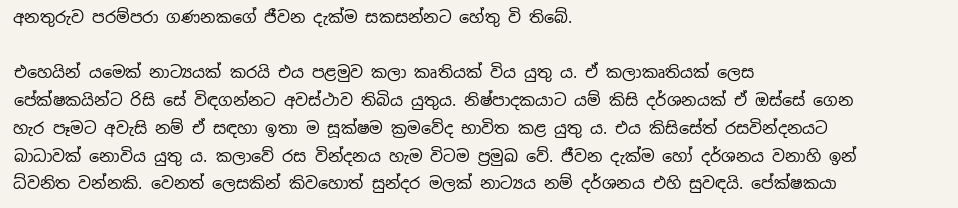අනතුරුව පරම්පරා ගණනකගේ ජීවන දැක්ම සකසන්නට හේතු වි තිබේ.

එහෙයින් යමෙක් නාට්‍යයක් කරයි එය පළමුව කලා කෘතියක් විය යුතු ය. ඒ කලාකෘතියක් ලෙස පේක්ෂකයින්ට රිසි සේ විඳගන්නට අවස්ථාව තිබිය යුතුය. නිෂ්පාදකයාට යම් කිසි දර්ශනයක් ඒ ඔස්සේ ගෙන හැර පෑමට අවැසි නම් ඒ සඳහා ඉතා ම සූක්ෂම ක්‍රමවේද භාවිත කළ යුතු ය. එය කිසිසේත් රසවින්දනයට බාධාවක් නොවිය යුතු ය. කලාවේ රස වින්දනය හැම විටම ප්‍රමුඛ වේ. ජීවන දැක්ම හෝ දර්ශනය වනාහි ඉන් ධ්වනිත වන්නකි. වෙනත් ලෙසකින් කිවහොත් සුන්දර මලක් නාට්‍යය නම් දර්ශනය එහි සුවඳයි. පේක්ෂකයා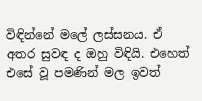විඳින්නේ මලේ ලස්සනය. ඒ අතර සුවඳ ද ඔහු විඳියි. එහෙත් එසේ වූ පමණින් මල ඉවත්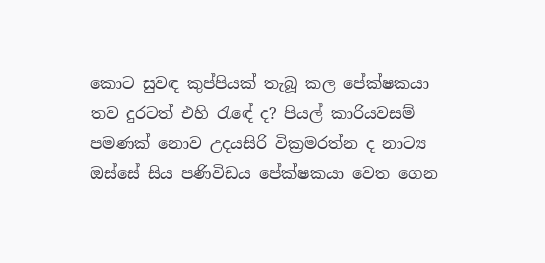කොට සුවඳ කුප්පියක් තැබූ කල පේක්ෂකයා තව දුරටත් එහි රැඳේ ද? පියල් කාරියවසම් පමණක් නොව උදයසිරි වික්‍රමරත්න ද නාට්‍ය ඔස්සේ සිය පණිවිඩය පේක්ෂකයා වෙත ගෙන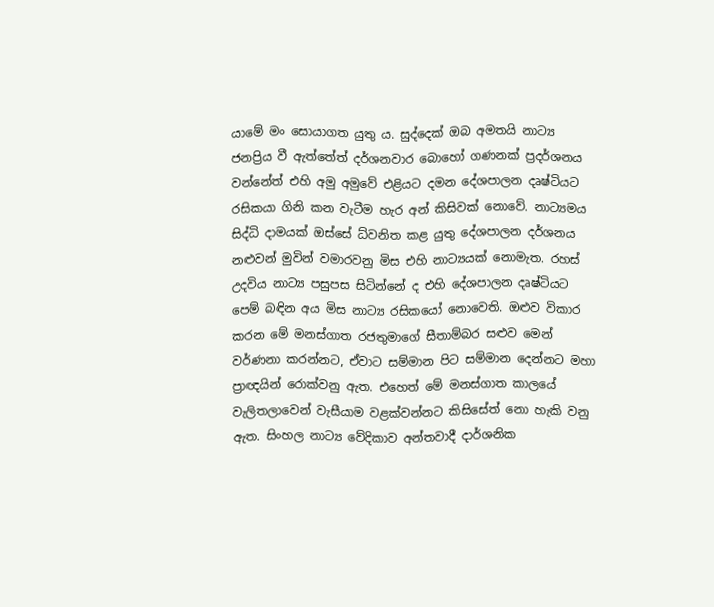යාමේ මං සොයාගත යුතු ය. සුද්දෙක් ඔබ අමතයි නාට්‍ය ජනප්‍රිය වී ඇත්තේත් දර්ශනවාර බොහෝ ගණනක් ප්‍රදර්ශනය වන්නේත් එහි අමු අමුවේ එළියට දමන දේශපාලන දෘෂ්ටියට රසිකයා ගිනි කන වැටීම හැර අන් කිසිවක් නොවේ. නාට්‍යමය සිද්ධි දාමයක් ඔස්සේ ධ්වනිත කළ යුතු දේශපාලන දර්ශනය නළුවන් මුවින් වමාරවනු මිස එහි නාට්‍යයක් නොමැත. රහස් උදවිය නාට්‍ය පසුපස සිටින්නේ ද එහි දේශපාලන දෘෂ්ටියට පෙම් බඳින අය මිස නාට්‍ය රසිකයෝ නොවෙති. ඔළුව විකාර කරන මේ මනස්ගාත රජතුමාගේ සීතාම්බර සළුව මෙන් වර්ණනා කරන්නට, ඒවාට සම්මාන පිට සම්මාන දෙන්නට මහා ප්‍රාඥයින් රොක්වනු ඇත. එහෙත් මේ මනස්ගාත කාලයේ වැලිතලාවෙන් වැසීයාම වළක්වන්නට කිසිසේත් නො හැකි වනු ඇත. සිංහල නාට්‍ය වේදිකාව අන්තවාදී දාර්ශනික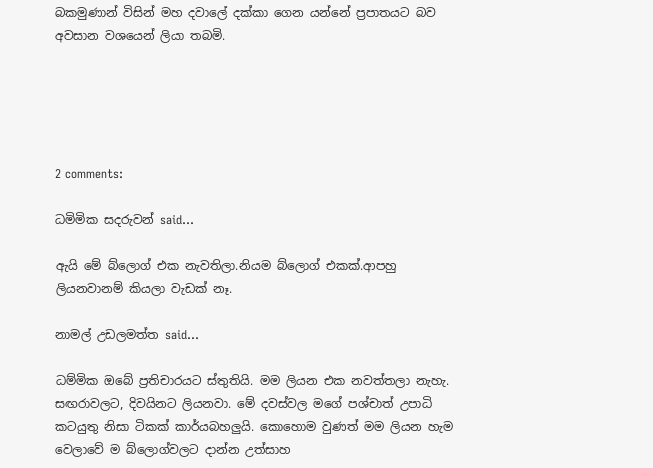බකමුණාන් විසින් මහ දවාලේ දක්කා ගෙන යන්නේ ප්‍රපාතයට බව අවසාන වශයෙන් ලියා තබමි.





2 comments:

ධමිමික ස‍‍දරුවන් said...

ඇයි මේ බ්ලොග් එක නැවතිලා.නියම බ්ලොග් එකක්.ආපහු ලියනවානම් කියලා වැඩක් නෑ.

නාමල් උඩලමත්ත said...

ධම්මික ඔබේ ප්‍රතිචාරයට ස්තුතියි. මම ලියන එක නවත්තලා නැහැ. සඟරාවලට, දිවයිනට ලියනවා. මේ දවස්වල මගේ පශ්චාත් උපාධි කටයුතු නිසා ටිකක් කාර්යබහලුයි. කොහොම වුණත් මම ලියන හැම වෙලාවේ ම බ්ලොග්වලට දාන්න උත්සාහ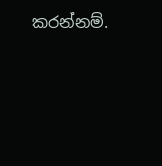කරන්නම්.